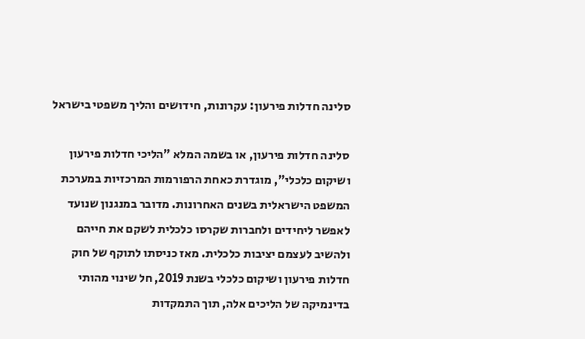סלינה חדלות פירעון: עקרונות, חידושים והליך משפטי בישראל

סלינה חדלות פירעון, או בשמה המלא "הליכי חדלות פירעון ושיקום כלכלי", מוגדרת כאחת הרפורמות המרכזיות במערכת המשפט הישראלית בשנים האחרונות. מדובר במנגנון שנועד לאפשר ליחידים ולחברות שקרסו כלכלית לשקם את חייהם ולהשיב לעצמם יציבות כלכלית. מאז כניסתו לתוקף של חוק חדלות פירעון ושיקום כלכלי בשנת 2019, חל שינוי מהותי בדינמיקה של הליכים אלה, תוך התמקדות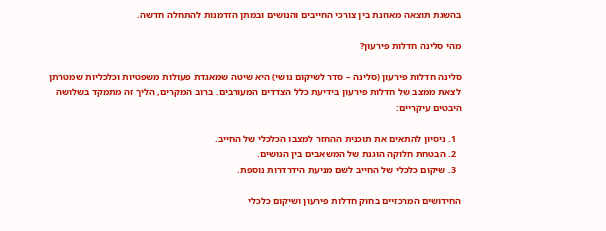בהשגת תוצאה מאוזנת בין צורכי החייבים והנושים ובמתן הזדמנות להתחלה חדשה.

מהי סלינה חדלות פירעון?

סלינה חדלות פירעון (סלינה – סדר לשיקום נושי) היא שיטה שמאגדת פעולות משפטיות וכלכליות שמטרתן לצאת ממצב של חדלות פירעון בידיעת כלל הצדדים המעורבים. ברוב המקרים, הליך זה מתמקד בשלושה היבטים עיקריים:

  1. ניסיון להתאים את תוכנית ההחזר למצבו הכלכלי של החייב.
  2. הבטחת חלוקה הוגנת של המשאבים בין הנושים.
  3. שיקום כלכלי של החייב לשם מניעת הידרדרות נוספת.

החידושים המרכזיים בחוק חדלות פירעון ושיקום כלכלי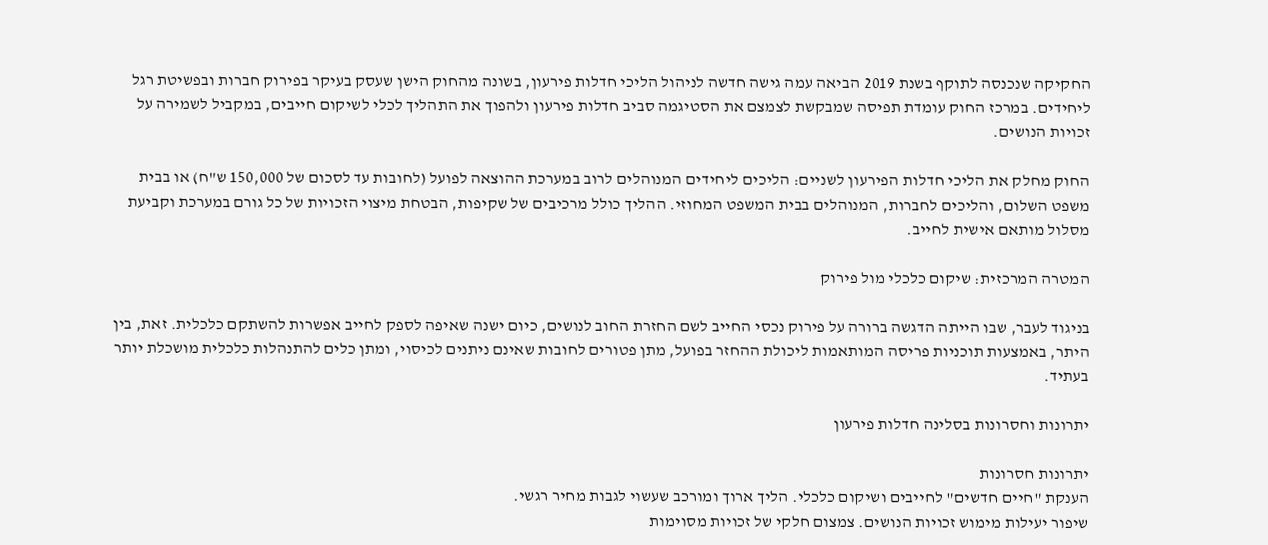החקיקה שנכנסה לתוקף בשנת 2019 הביאה עמה גישה חדשה לניהול הליכי חדלות פירעון, בשונה מהחוק הישן שעסק בעיקר בפירוק חברות ובפשיטת רגל ליחידים. במרכז החוק עומדת תפיסה שמבקשת לצמצם את הסטיגמה סביב חדלות פירעון ולהפוך את התהליך לכלי לשיקום חייבים, במקביל לשמירה על זכויות הנושים.

החוק מחלק את הליכי חדלות הפירעון לשניים: הליכים ליחידים המנוהלים לרוב במערכת ההוצאה לפועל (לחובות עד לסכום של 150,000 ש"ח) או בבית משפט השלום, והליכים לחברות, המנוהלים בבית המשפט המחוזי. ההליך כולל מרכיבים של שקיפות, הבטחת מיצוי הזכויות של כל גורם במערכת וקביעת מסלול מותאם אישית לחייב.

המטרה המרכזית: שיקום כלכלי מול פירוק

בניגוד לעבר, שבו הייתה הדגשה ברורה על פירוק נכסי החייב לשם החזרת החוב לנושים, כיום ישנה שאיפה לספק לחייב אפשרות להשתקם כלכלית. זאת, בין היתר, באמצעות תוכניות פריסה המותאמות ליכולת ההחזר בפועל, מתן פטורים לחובות שאינם ניתנים לכיסוי, ומתן כלים להתנהלות כלכלית מושכלת יותר בעתיד.

יתרונות וחסרונות בסלינה חדלות פירעון

יתרונות חסרונות
הענקת "חיים חדשים" לחייבים ושיקום כלכלי. הליך ארוך ומורכב שעשוי לגבות מחיר רגשי.
שיפור יעילות מימוש זכויות הנושים. צמצום חלקי של זכויות מסוימות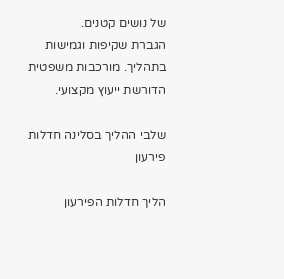של נושים קטנים.
הגברת שקיפות וגמישות בתהליך. מורכבות משפטית הדורשת ייעוץ מקצועי.

שלבי ההליך בסלינה חדלות פירעון

הליך חדלות הפירעון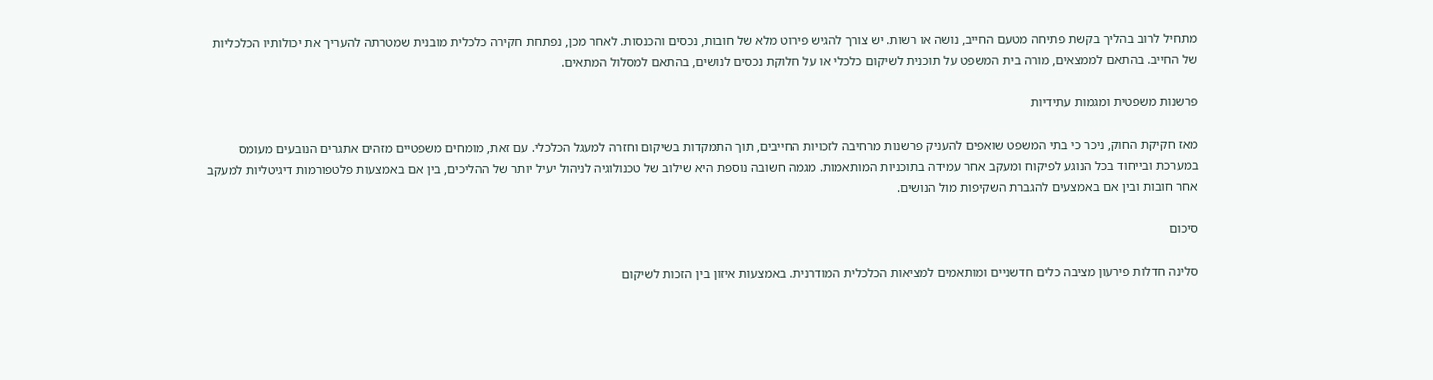מתחיל לרוב בהליך בקשת פתיחה מטעם החייב, נושה או רשות. יש צורך להגיש פירוט מלא של חובות, נכסים והכנסות. לאחר מכן, נפתחת חקירה כלכלית מובנית שמטרתה להעריך את יכולותיו הכלכליות של החייב. בהתאם לממצאים, מורה בית המשפט על תוכנית לשיקום כלכלי או על חלוקת נכסים לנושים, בהתאם למסלול המתאים.

פרשנות משפטית ומגמות עתידיות

מאז חקיקת החוק, ניכר כי בתי המשפט שואפים להעניק פרשנות מרחיבה לזכויות החייבים, תוך התמקדות בשיקום וחזרה למעגל הכלכלי. עם זאת, מומחים משפטיים מזהים אתגרים הנובעים מעומס במערכת ובייחוד בכל הנוגע לפיקוח ומעקב אחר עמידה בתוכניות המותאמות. מגמה חשובה נוספת היא שילוב של טכנולוגיה לניהול יעיל יותר של ההליכים, בין אם באמצעות פלטפורמות דיגיטליות למעקב אחר חובות ובין אם באמצעים להגברת השקיפות מול הנושים.

סיכום

סלינה חדלות פירעון מציבה כלים חדשניים ומותאמים למציאות הכלכלית המודרנית. באמצעות איזון בין הזכות לשיקום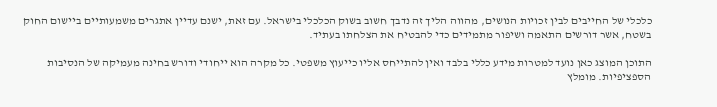כלכלי של החייבים לבין זכויות הנושים, מהווה הליך זה נדבך חשוב בשוק הכלכלי בישראל. עם זאת, ישנם עדיין אתגרים משמעותיים ביישום החוק בשטח, אשר דורשים התאמה ושיפור מתמידים כדי להבטיח את הצלחתו בעתיד.

התוכן המוצג כאן נועד למטרות מידע כללי בלבד ואין להתייחס אליו כייעוץ משפטי. כל מקרה הוא ייחודי ודורש בחינה מעמיקה של הנסיבות הספציפיות. מומלץ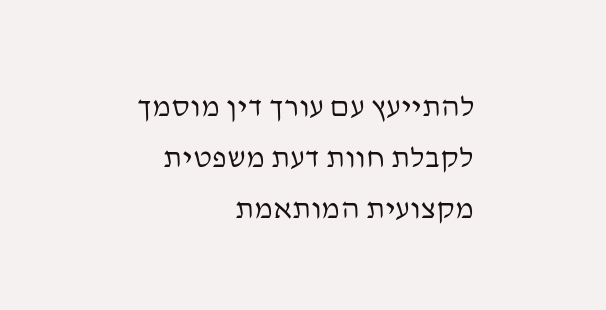להתייעץ עם עורך דין מוסמך לקבלת חוות דעת משפטית מקצועית המותאמת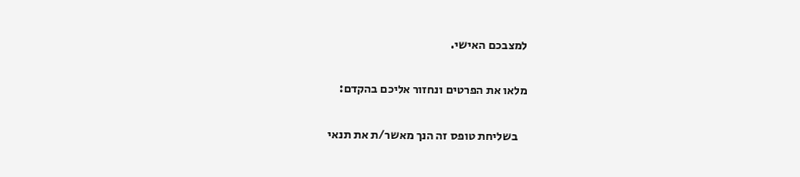למצבכם האישי.

מלאו את הפרטים ונחזור אליכם בהקדם:

    בשליחת טופס זה הנך מאשר/ת את תנאי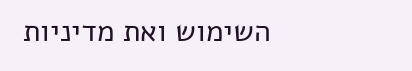השימוש ואת מדיניות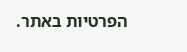הפרטיות באתר.